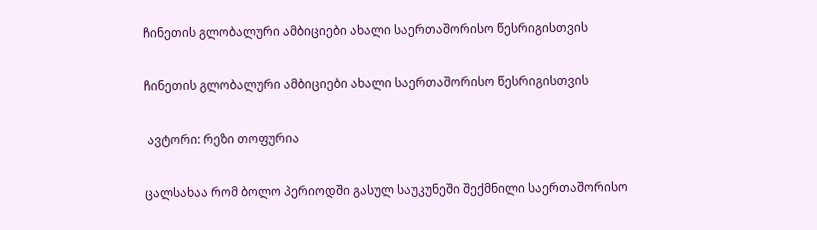ჩინეთის გლობალური ამბიციები ახალი საერთაშორისო წესრიგისთვის

ჩინეთის გლობალური ამბიციები ახალი საერთაშორისო წესრიგისთვის

 ავტორი: რეზი თოფურია

ცალსახაა რომ ბოლო პერიოდში გასულ საუკუნეში შექმნილი საერთაშორისო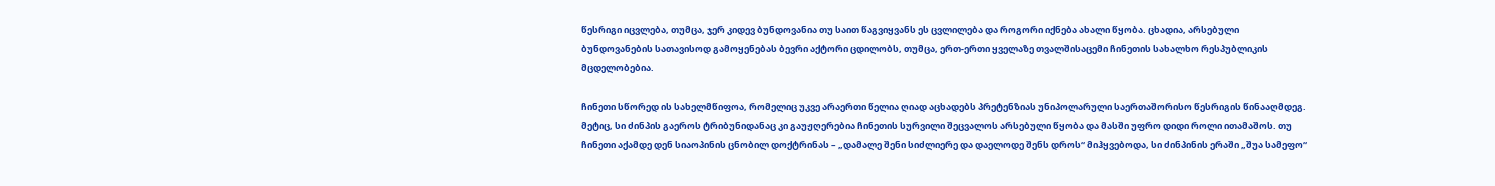წესრიგი იცვლება, თუმცა, ჯერ კიდევ ბუნდოვანია თუ საით წაგვიყვანს ეს ცვლილება და როგორი იქნება ახალი წყობა. ცხადია, არსებული ბუნდოვანების სათავისოდ გამოყენებას ბევრი აქტორი ცდილობს, თუმცა, ერთ-ერთი ყველაზე თვალშისაცემი ჩინეთის სახალხო რესპუბლიკის მცდელობებია.

ჩინეთი სწორედ ის სახელმწიფოა, რომელიც უკვე არაერთი წელია ღიად აცხადებს პრეტენზიას უნიპოლარული საერთაშორისო წესრიგის წინააღმდეგ. მეტიც, სი ძინპის გაეროს ტრიბუნიდანაც კი გაუჟღერებია ჩინეთის სურვილი შეცვალოს არსებული წყობა და მასში უფრო დიდი როლი ითამაშოს. თუ ჩინეთი აქამდე დენ სიაოპინის ცნობილ დოქტრინას – „დამალე შენი სიძლიერე და დაელოდე შენს დროს“ მიჰყვებოდა, სი ძინპინის ერაში „შუა სამეფო“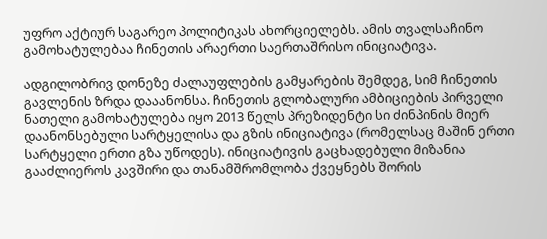უფრო აქტიურ საგარეო პოლიტიკას ახორციელებს. ამის თვალსაჩინო გამოხატულებაა ჩინეთის არაერთი საერთაშრისო ინიციატივა.

ადგილობრივ დონეზე ძალაუფლების გამყარების შემდეგ, სიმ ჩინეთის გავლენის ზრდა დააანონსა. ჩინეთის გლობალური ამბიციების პირველი ნათელი გამოხატულება იყო 2013 წელს პრეზიდენტი სი ძინპინის მიერ დაანონსებული სარტყელისა და გზის ინიციატივა (რომელსაც მაშინ ერთი სარტყელი ერთი გზა უწოდეს). ინიციატივის გაცხადებული მიზანია გააძლიეროს კავშირი და თანამშრომლობა ქვეყნებს შორის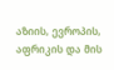აზიის, ევროპის, აფრიკის და მის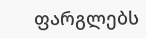ფარგლებს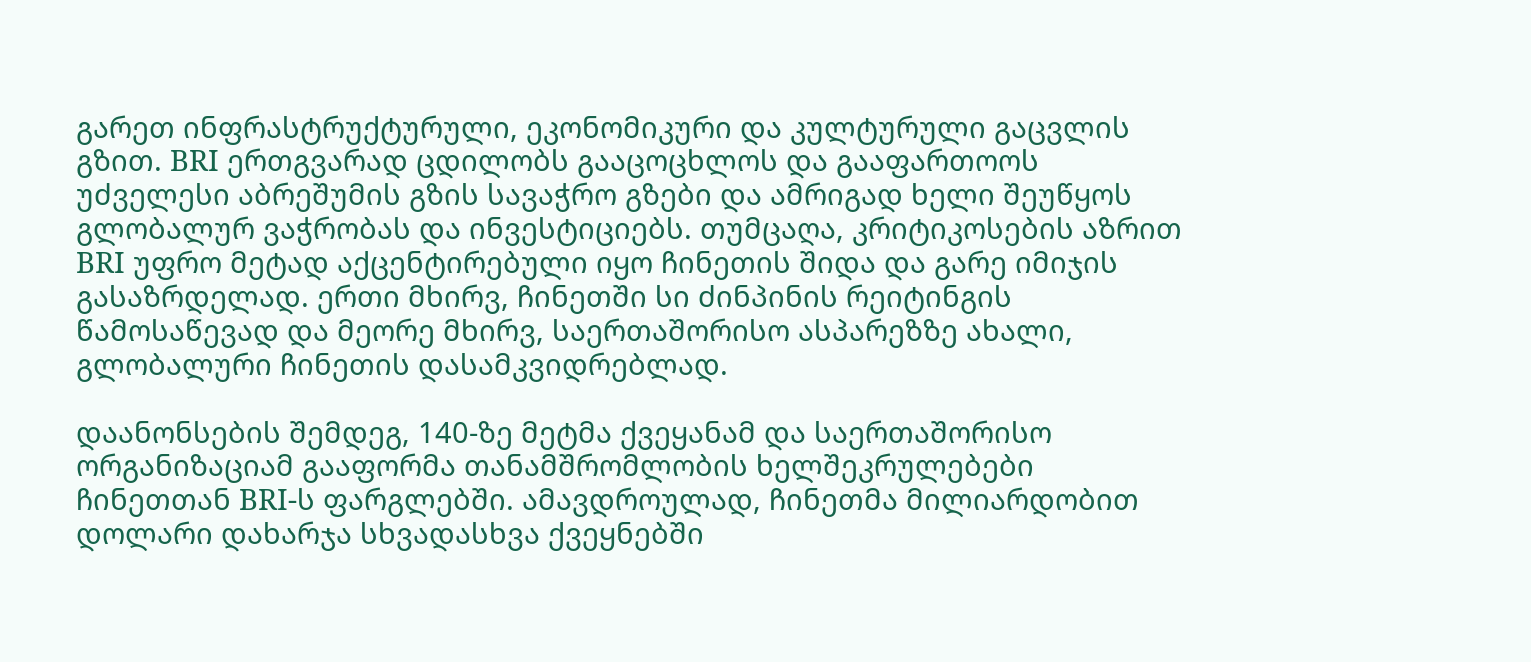გარეთ ინფრასტრუქტურული, ეკონომიკური და კულტურული გაცვლის გზით. BRI ერთგვარად ცდილობს გააცოცხლოს და გააფართოოს უძველესი აბრეშუმის გზის სავაჭრო გზები და ამრიგად ხელი შეუწყოს გლობალურ ვაჭრობას და ინვესტიციებს. თუმცაღა, კრიტიკოსების აზრით BRI უფრო მეტად აქცენტირებული იყო ჩინეთის შიდა და გარე იმიჯის გასაზრდელად. ერთი მხირვ, ჩინეთში სი ძინპინის რეიტინგის წამოსაწევად და მეორე მხირვ, საერთაშორისო ასპარეზზე ახალი, გლობალური ჩინეთის დასამკვიდრებლად.

დაანონსების შემდეგ, 140-ზე მეტმა ქვეყანამ და საერთაშორისო ორგანიზაციამ გააფორმა თანამშრომლობის ხელშეკრულებები ჩინეთთან BRI-ს ფარგლებში. ამავდროულად, ჩინეთმა მილიარდობით დოლარი დახარჯა სხვადასხვა ქვეყნებში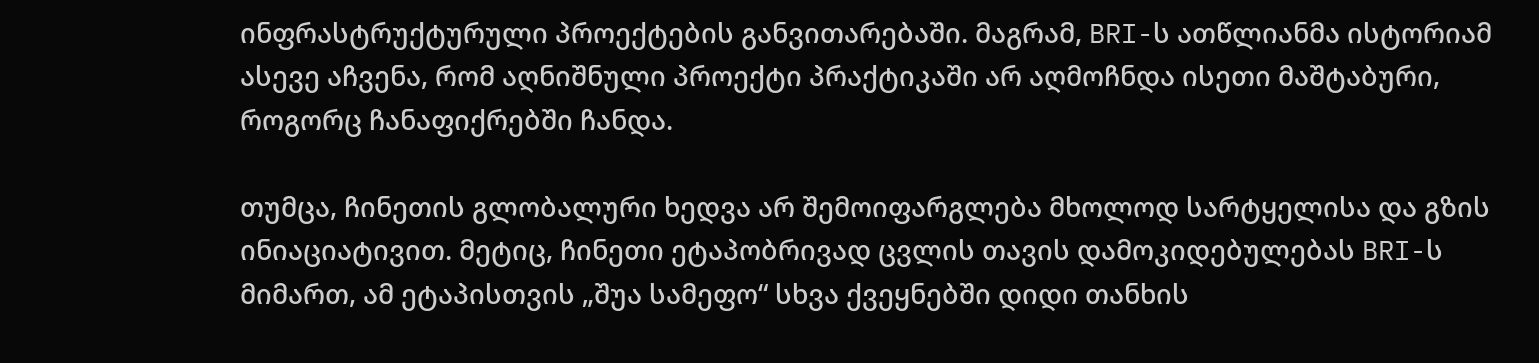ინფრასტრუქტურული პროექტების განვითარებაში. მაგრამ, BRI-ს ათწლიანმა ისტორიამ ასევე აჩვენა, რომ აღნიშნული პროექტი პრაქტიკაში არ აღმოჩნდა ისეთი მაშტაბური, როგორც ჩანაფიქრებში ჩანდა.

თუმცა, ჩინეთის გლობალური ხედვა არ შემოიფარგლება მხოლოდ სარტყელისა და გზის ინიაციატივით. მეტიც, ჩინეთი ეტაპობრივად ცვლის თავის დამოკიდებულებას BRI-ს მიმართ, ამ ეტაპისთვის „შუა სამეფო“ სხვა ქვეყნებში დიდი თანხის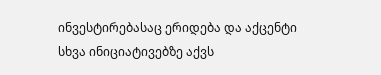ინვესტირებასაც ერიდება და აქცენტი სხვა ინიციატივებზე აქვს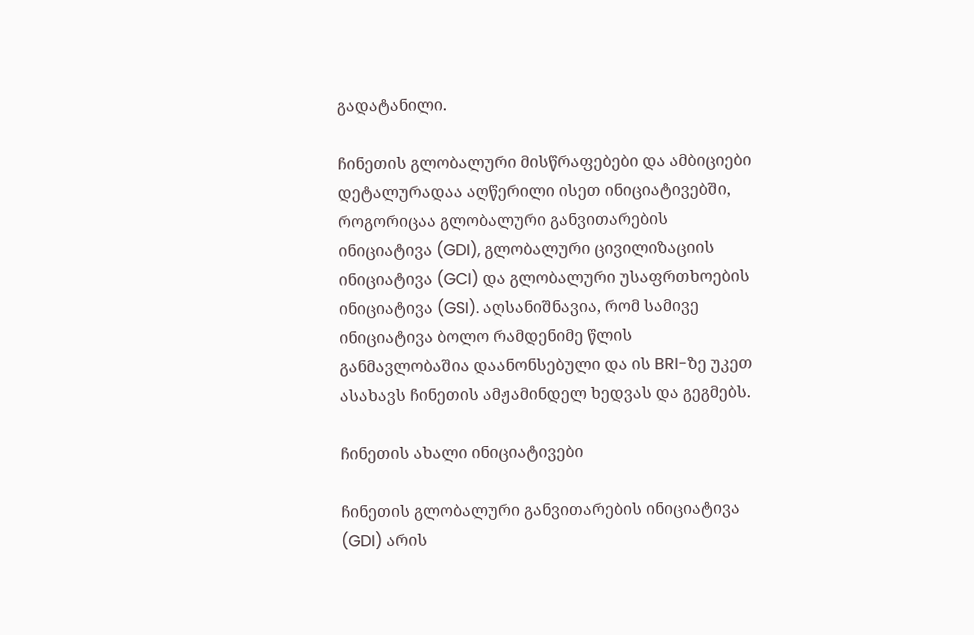გადატანილი.

ჩინეთის გლობალური მისწრაფებები და ამბიციები დეტალურადაა აღწერილი ისეთ ინიციატივებში, როგორიცაა გლობალური განვითარების ინიციატივა (GDI), გლობალური ცივილიზაციის ინიციატივა (GCI) და გლობალური უსაფრთხოების ინიციატივა (GSI). აღსანიშნავია, რომ სამივე ინიციატივა ბოლო რამდენიმე წლის განმავლობაშია დაანონსებული და ის BRI-ზე უკეთ ასახავს ჩინეთის ამჟამინდელ ხედვას და გეგმებს.

ჩინეთის ახალი ინიციატივები

ჩინეთის გლობალური განვითარების ინიციატივა (GDI) არის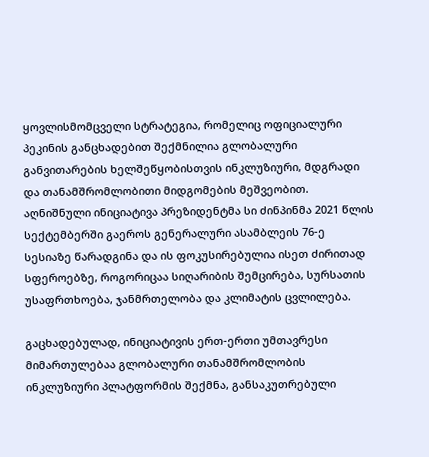ყოვლისმომცველი სტრატეგია, რომელიც ოფიციალური პეკინის განცხადებით შექმნილია გლობალური განვითარების ხელშეწყობისთვის ინკლუზიური, მდგრადი და თანამშრომლობითი მიდგომების მეშვეობით. აღნიშნული ინიციატივა პრეზიდენტმა სი ძინპინმა 2021 წლის სექტემბერში გაეროს გენერალური ასამბლეის 76-ე სესიაზე წარადგინა და ის ფოკუსირებულია ისეთ ძირითად სფეროებზე, როგორიცაა სიღარიბის შემცირება, სურსათის უსაფრთხოება, ჯანმრთელობა და კლიმატის ცვლილება.

გაცხადებულად, ინიციატივის ერთ-ერთი უმთავრესი მიმართულებაა გლობალური თანამშრომლობის ინკლუზიური პლატფორმის შექმნა, განსაკუთრებული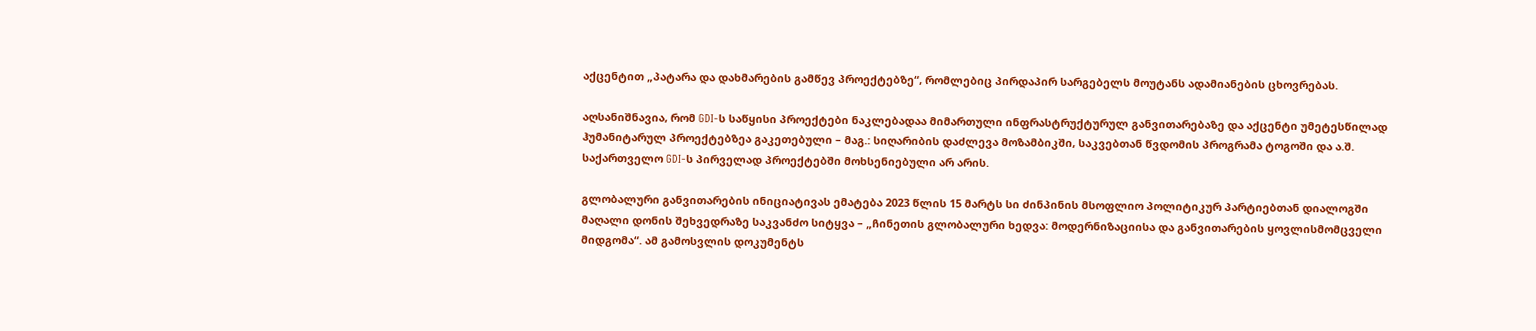აქცენტით „პატარა და დახმარების გამწევ პროექტებზე“, რომლებიც პირდაპირ სარგებელს მოუტანს ადამიანების ცხოვრებას.

აღსანიშნავია, რომ GDI-ს საწყისი პროექტები ნაკლებადაა მიმართული ინფრასტრუქტურულ განვითარებაზე და აქცენტი უმეტესწილად ჰუმანიტარულ პროექტებზეა გაკეთებული – მაგ.: სიღარიბის დაძლევა მოზამბიკში, საკვებთან წვდომის პროგრამა ტოგოში და ა.შ. საქართველო GDI-ს პირველად პროექტებში მოხსენიებული არ არის.

გლობალური განვითარების ინიციატივას ემატება 2023 წლის 15 მარტს სი ძინპინის მსოფლიო პოლიტიკურ პარტიებთან დიალოგში მაღალი დონის შეხვედრაზე საკვანძო სიტყვა – „ჩინეთის გლობალური ხედვა: მოდერნიზაციისა და განვითარების ყოვლისმომცველი მიდგომა“. ამ გამოსვლის დოკუმენტს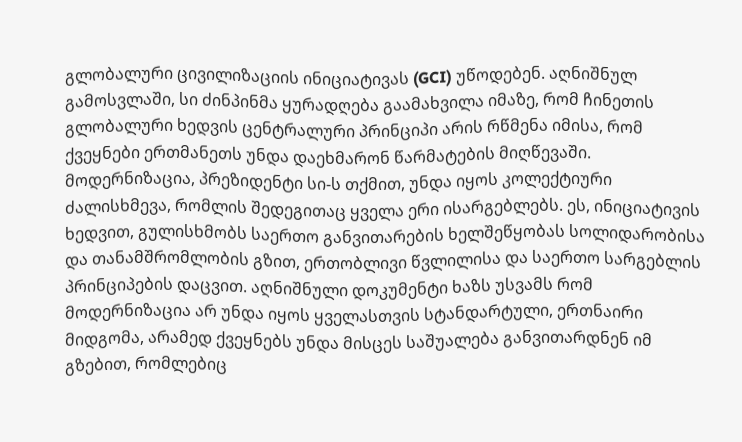გლობალური ცივილიზაციის ინიციატივას (GCI) უწოდებენ. აღნიშნულ გამოსვლაში, სი ძინპინმა ყურადღება გაამახვილა იმაზე, რომ ჩინეთის გლობალური ხედვის ცენტრალური პრინციპი არის რწმენა იმისა, რომ ქვეყნები ერთმანეთს უნდა დაეხმარონ წარმატების მიღწევაში. მოდერნიზაცია, პრეზიდენტი სი-ს თქმით, უნდა იყოს კოლექტიური ძალისხმევა, რომლის შედეგითაც ყველა ერი ისარგებლებს. ეს, ინიციატივის ხედვით, გულისხმობს საერთო განვითარების ხელშეწყობას სოლიდარობისა და თანამშრომლობის გზით, ერთობლივი წვლილისა და საერთო სარგებლის პრინციპების დაცვით. აღნიშნული დოკუმენტი ხაზს უსვამს რომ მოდერნიზაცია არ უნდა იყოს ყველასთვის სტანდარტული, ერთნაირი მიდგომა, არამედ ქვეყნებს უნდა მისცეს საშუალება განვითარდნენ იმ გზებით, რომლებიც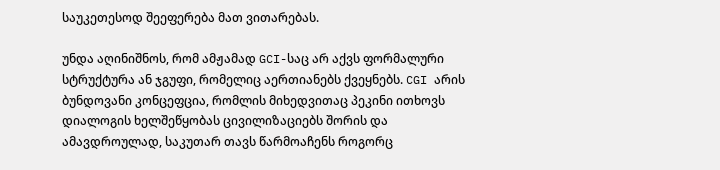საუკეთესოდ შეეფერება მათ ვითარებას.

უნდა აღინიშნოს, რომ ამჟამად GCI-საც არ აქვს ფორმალური სტრუქტურა ან ჯგუფი, რომელიც აერთიანებს ქვეყნებს. CGI არის ბუნდოვანი კონცეფცია, რომლის მიხედვითაც პეკინი ითხოვს დიალოგის ხელშეწყობას ცივილიზაციებს შორის და ამავდროულად, საკუთარ თავს წარმოაჩენს როგორც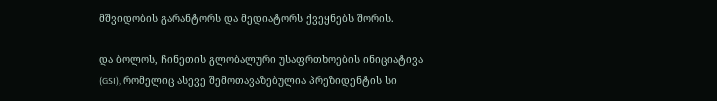მშვიდობის გარანტორს და მედიატორს ქვეყნებს შორის.

და ბოლოს, ჩინეთის გლობალური უსაფრთხოების ინიციატივა (GSI), რომელიც ასევე შემოთავაზებულია პრეზიდენტის სი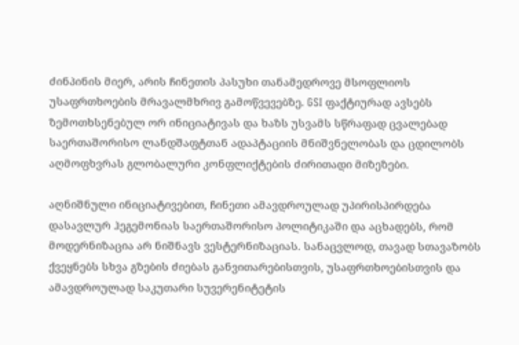ძინპინის მიერ, არის ჩინეთის პასუხი თანამედროვე მსოფლიოს უსაფრთხოების მრავალმხრივ გამოწვევებზე. GSI ფაქტიურად ავსებს ზემოთხსენებულ ორ ინიციატივას და ხაზს უსვამს სწრაფად ცვალებად საერთაშორისო ლანდშაფტთან ადაპტაციის მნიშვნელობას და ცდილობს აღმოფხვრას გლობალური კონფლიქტების ძირითადი მიზეზები.

აღნიშნული ინიციატივებით, ჩინეთი ამავდროულად უპირისპირდება დასავლურ ჰეგემონიას საერთაშორისო პოლიტიკაში და აცხადებს, რომ მოდერნიზაცია არ ნიშნავს ვესტერნიზაციას. სანაცვლოდ, თავად სთავაზობს ქვეყნებს სხვა გზების ძიებას განვითარებისთვის, უსაფრთხოებისთვის და ამავდროულად საკუთარი სუვერენიტეტის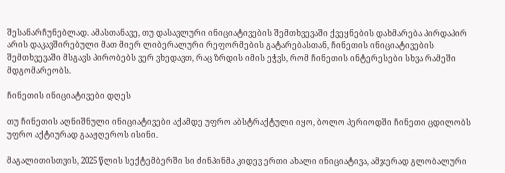შესანარჩუნებლად. ამასთანავე, თუ დასავლური ინიციატივების შემთხვევაში ქვეყნების დახმარება პირდაპირ არის დაკავშირებული მათ მიერ ლიბერალური რეფორმების გატარებასთან, ჩინეთის ინიციატივების შემთხვევაში მსგავს პირობებს ვერ ვხედავთ, რაც ზრდის იმის ეჭვს, რომ ჩინეთის ინტერესები სხვა რამეში მდგომარეობს.

ჩინეთის ინიციატივები დღეს

თუ ჩინეთის აღნიშნული ინიციატივები აქამდე უფრო აბსტრაქტული იყო, ბოლო პერიოდში ჩინეთი ცდილობს უფრო აქტიურად გააჟღეროს ისინი.

მაგალითისთვის, 2025 წლის სექტემბერში სი ძინპინმა კიდევ ერთი ახალი ინიციატივა, ამჯერად გლობალური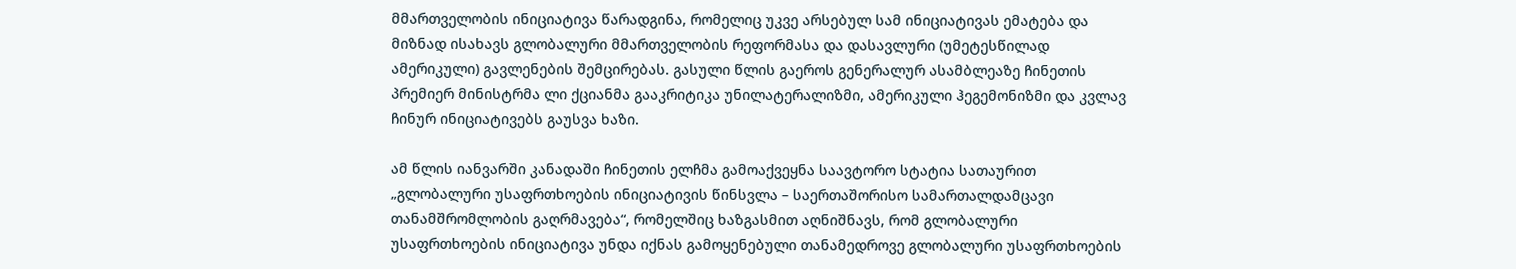მმართველობის ინიციატივა წარადგინა, რომელიც უკვე არსებულ სამ ინიციატივას ემატება და მიზნად ისახავს გლობალური მმართველობის რეფორმასა და დასავლური (უმეტესწილად ამერიკული) გავლენების შემცირებას. გასული წლის გაეროს გენერალურ ასამბლეაზე ჩინეთის პრემიერ მინისტრმა ლი ქციანმა გააკრიტიკა უნილატერალიზმი, ამერიკული ჰეგემონიზმი და კვლავ ჩინურ ინიციატივებს გაუსვა ხაზი.

ამ წლის იანვარში კანადაში ჩინეთის ელჩმა გამოაქვეყნა საავტორო სტატია სათაურით „გლობალური უსაფრთხოების ინიციატივის წინსვლა – საერთაშორისო სამართალდამცავი თანამშრომლობის გაღრმავება“, რომელშიც ხაზგასმით აღნიშნავს, რომ გლობალური უსაფრთხოების ინიციატივა უნდა იქნას გამოყენებული თანამედროვე გლობალური უსაფრთხოების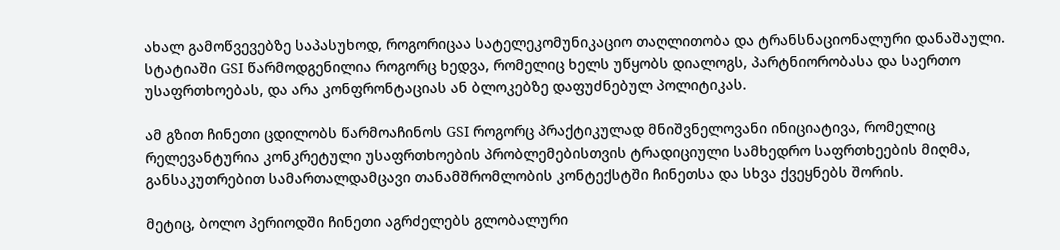ახალ გამოწვევებზე საპასუხოდ, როგორიცაა სატელეკომუნიკაციო თაღლითობა და ტრანსნაციონალური დანაშაული. სტატიაში GSI წარმოდგენილია როგორც ხედვა, რომელიც ხელს უწყობს დიალოგს, პარტნიორობასა და საერთო უსაფრთხოებას, და არა კონფრონტაციას ან ბლოკებზე დაფუძნებულ პოლიტიკას.

ამ გზით ჩინეთი ცდილობს წარმოაჩინოს GSI როგორც პრაქტიკულად მნიშვნელოვანი ინიციატივა, რომელიც რელევანტურია კონკრეტული უსაფრთხოების პრობლემებისთვის ტრადიციული სამხედრო საფრთხეების მიღმა, განსაკუთრებით სამართალდამცავი თანამშრომლობის კონტექსტში ჩინეთსა და სხვა ქვეყნებს შორის.

მეტიც, ბოლო პერიოდში ჩინეთი აგრძელებს გლობალური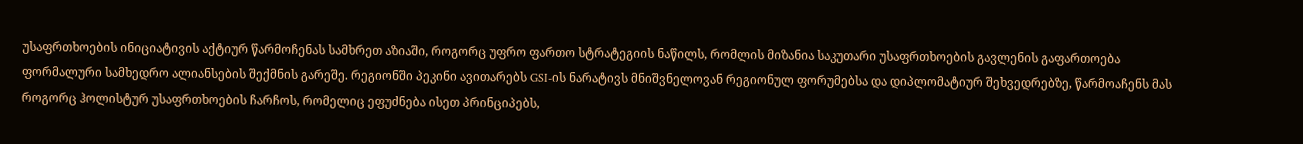უსაფრთხოების ინიციატივის აქტიურ წარმოჩენას სამხრეთ აზიაში, როგორც უფრო ფართო სტრატეგიის ნაწილს, რომლის მიზანია საკუთარი უსაფრთხოების გავლენის გაფართოება ფორმალური სამხედრო ალიანსების შექმნის გარეშე. რეგიონში პეკინი ავითარებს GSI-ის ნარატივს მნიშვნელოვან რეგიონულ ფორუმებსა და დიპლომატიურ შეხვედრებზე, წარმოაჩენს მას როგორც ჰოლისტურ უსაფრთხოების ჩარჩოს, რომელიც ეფუძნება ისეთ პრინციპებს,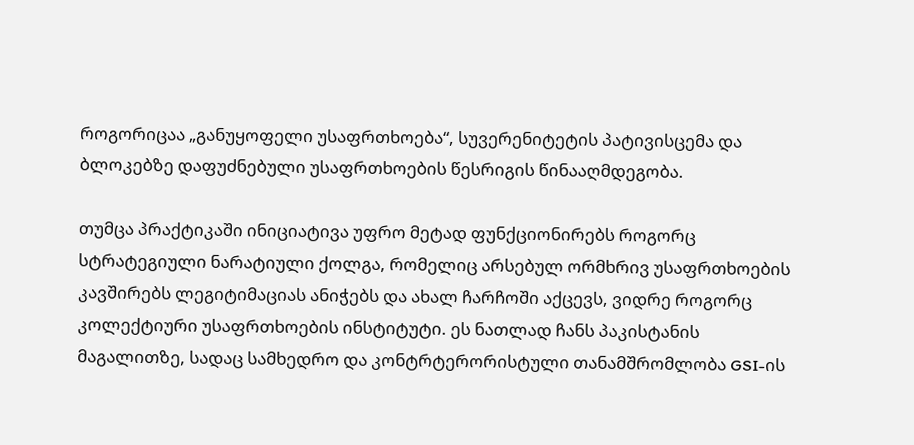როგორიცაა „განუყოფელი უსაფრთხოება“, სუვერენიტეტის პატივისცემა და ბლოკებზე დაფუძნებული უსაფრთხოების წესრიგის წინააღმდეგობა.

თუმცა პრაქტიკაში ინიციატივა უფრო მეტად ფუნქციონირებს როგორც სტრატეგიული ნარატიული ქოლგა, რომელიც არსებულ ორმხრივ უსაფრთხოების კავშირებს ლეგიტიმაციას ანიჭებს და ახალ ჩარჩოში აქცევს, ვიდრე როგორც კოლექტიური უსაფრთხოების ინსტიტუტი. ეს ნათლად ჩანს პაკისტანის მაგალითზე, სადაც სამხედრო და კონტრტერორისტული თანამშრომლობა GSI-ის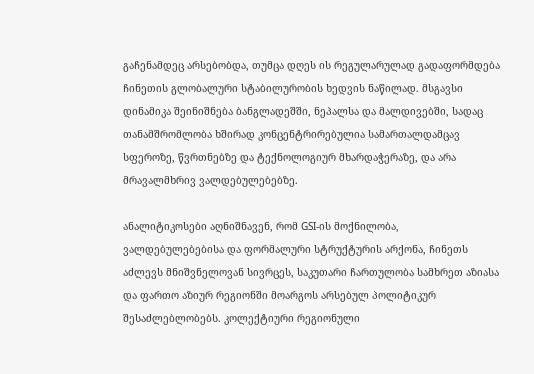გაჩენამდეც არსებობდა, თუმცა დღეს ის რეგულარულად გადაფორმდება ჩინეთის გლობალური სტაბილურობის ხედვის ნაწილად. მსგავსი დინამიკა შეინიშნება ბანგლადეშში, ნეპალსა და მალდივებში, სადაც თანამშრომლობა ხშირად კონცენტრირებულია სამართალდამცავ სფეროზე, წვრთნებზე და ტექნოლოგიურ მხარდაჭერაზე, და არა მრავალმხრივ ვალდებულებებზე.

ანალიტიკოსები აღნიშნავენ, რომ GSI-ის მოქნილობა, ვალდებულებებისა და ფორმალური სტრუქტურის არქონა, ჩინეთს აძლევს მნიშვნელოვან სივრცეს, საკუთარი ჩართულობა სამხრეთ აზიასა და ფართო აზიურ რეგიონში მოარგოს არსებულ პოლიტიკურ შესაძლებლობებს. კოლექტიური რეგიონული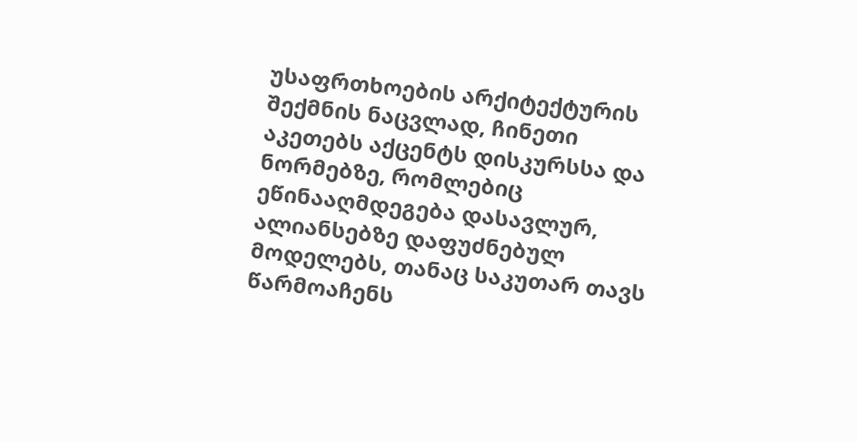უსაფრთხოების არქიტექტურის შექმნის ნაცვლად, ჩინეთი აკეთებს აქცენტს დისკურსსა და ნორმებზე, რომლებიც ეწინააღმდეგება დასავლურ, ალიანსებზე დაფუძნებულ მოდელებს, თანაც საკუთარ თავს წარმოაჩენს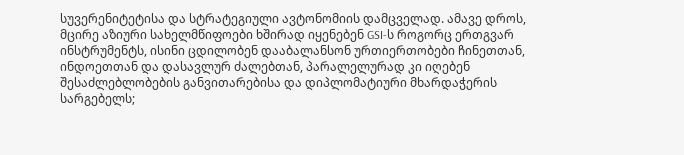სუვერენიტეტისა და სტრატეგიული ავტონომიის დამცველად. ამავე დროს, მცირე აზიური სახელმწიფოები ხშირად იყენებენ GSI-ს როგორც ერთგვარ ინსტრუმენტს, ისინი ცდილობენ დააბალანსონ ურთიერთობები ჩინეთთან, ინდოეთთან და დასავლურ ძალებთან, პარალელურად კი იღებენ შესაძლებლობების განვითარებისა და დიპლომატიური მხარდაჭერის სარგებელს;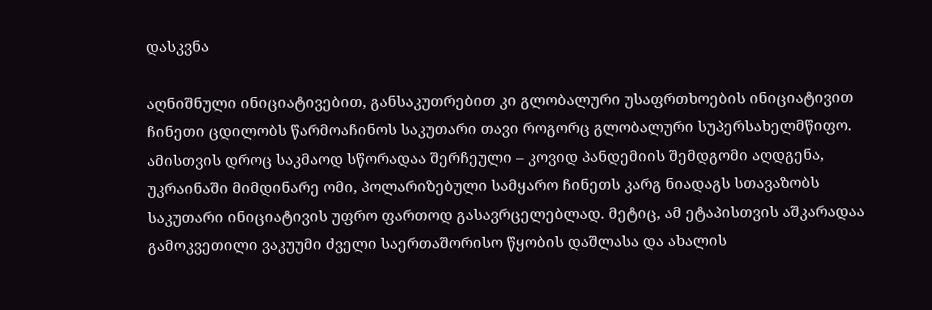დასკვნა

აღნიშნული ინიციატივებით, განსაკუთრებით კი გლობალური უსაფრთხოების ინიციატივით ჩინეთი ცდილობს წარმოაჩინოს საკუთარი თავი როგორც გლობალური სუპერსახელმწიფო. ამისთვის დროც საკმაოდ სწორადაა შერჩეული – კოვიდ პანდემიის შემდგომი აღდგენა, უკრაინაში მიმდინარე ომი, პოლარიზებული სამყარო ჩინეთს კარგ ნიადაგს სთავაზობს საკუთარი ინიციატივის უფრო ფართოდ გასავრცელებლად. მეტიც, ამ ეტაპისთვის აშკარადაა გამოკვეთილი ვაკუუმი ძველი საერთაშორისო წყობის დაშლასა და ახალის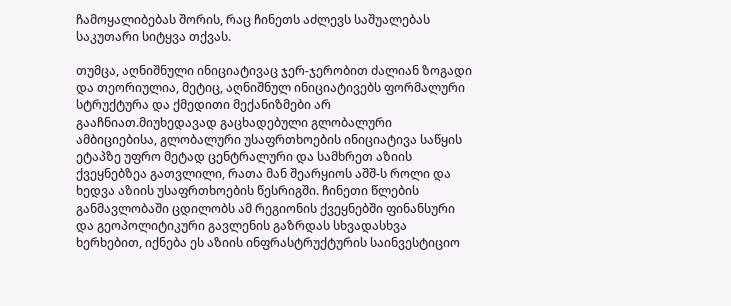ჩამოყალიბებას შორის, რაც ჩინეთს აძლევს საშუალებას საკუთარი სიტყვა თქვას.

თუმცა, აღნიშნული ინიციატივაც ჯერ-ჯერობით ძალიან ზოგადი და თეორიულია, მეტიც, აღნიშნულ ინიციატივებს ფორმალური სტრუქტურა და ქმედითი მექანიზმები არ გააჩნიათ.მიუხედავად გაცხადებული გლობალური ამბიციებისა, გლობალური უსაფრთხოების ინიციატივა საწყის ეტაპზე უფრო მეტად ცენტრალური და სამხრეთ აზიის ქვეყნებზეა გათვლილი, რათა მან შეარყიოს აშშ-ს როლი და ხედვა აზიის უსაფრთხოების წესრიგში. ჩინეთი წლების განმავლობაში ცდილობს ამ რეგიონის ქვეყნებში ფინანსური და გეოპოლიტიკური გავლენის გაზრდას სხვადასხვა ხერხებით, იქნება ეს აზიის ინფრასტრუქტურის საინვესტიციო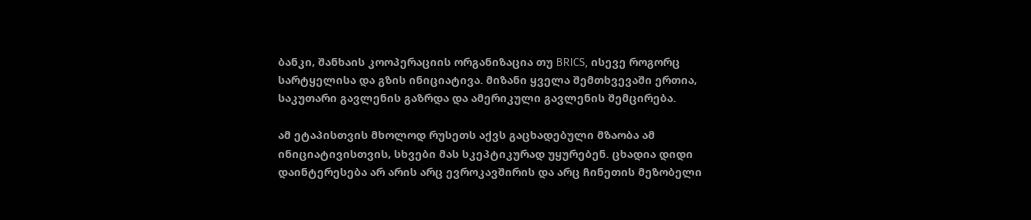ბანკი, შანხაის კოოპერაციის ორგანიზაცია თუ BRICS, ისევე როგორც სარტყელისა და გზის ინიციატივა. მიზანი ყველა შემთხვევაში ერთია, საკუთარი გავლენის გაზრდა და ამერიკული გავლენის შემცირება.

ამ ეტაპისთვის მხოლოდ რუსეთს აქვს გაცხადებული მზაობა ამ ინიციატივისთვის, სხვები მას სკეპტიკურად უყურებენ. ცხადია დიდი დაინტერესება არ არის არც ევროკავშირის და არც ჩინეთის მეზობელი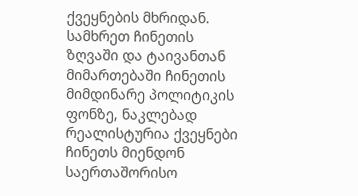ქვეყნების მხრიდან. სამხრეთ ჩინეთის ზღვაში და ტაივანთან მიმართებაში ჩინეთის მიმდინარე პოლიტიკის ფონზე, ნაკლებად რეალისტურია ქვეყნები ჩინეთს მიენდონ საერთაშორისო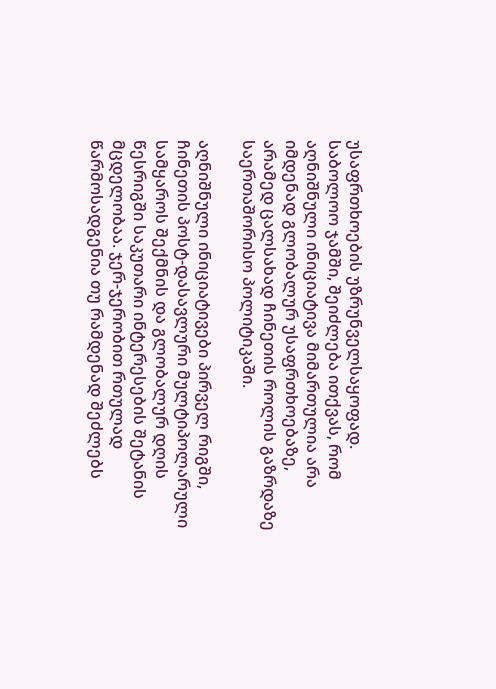უსაფრთხოების უზრუნველსაყოფად. საბოლოო ჯამში, შეიძლება ითქვას, რომ აღნიშნული ინიციატივა მიმართულია არა იმდენად გლობალურ უსაფრთხოებაზე, არამედ ცალსახად ჩინეთის როლის გაზრდაზე საერთაშორისო პოლიტიკაში.

აღნიშნული ინიციატივები პირველ რიგში, ჩინეთის პოსტ-დასავლური მულტიპოლარული სამყაროს შექმნის და გლობალურ დღის წესრიგში საკუთარი ინტერესების შეტანის მცდელობაა. ჯერ-ჯერობით რთულად წარმოსადგენია თუ რამდენად შეძლებს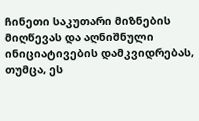ჩინეთი საკუთარი მიზნების მიღწევას და აღნიშნული ინიციატივების დამკვიდრებას, თუმცა, ეს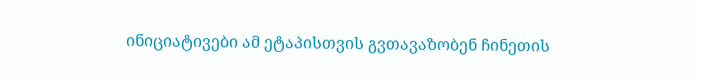ინიციატივები ამ ეტაპისთვის გვთავაზობენ ჩინეთის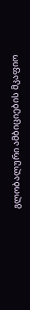გლობალური ამბიციების მკაფიო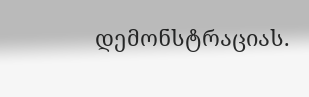დემონსტრაციას.